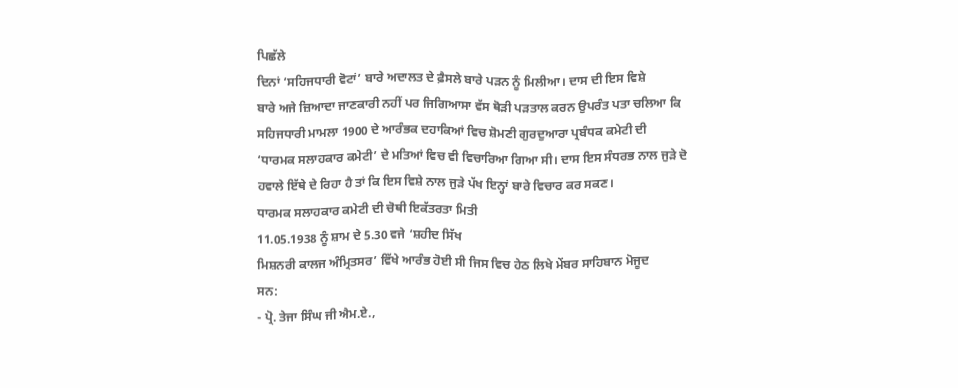ਪਿਛੱਲੇ
ਦਿਨਾਂ ‘ਸਹਿਜਧਾਰੀ ਵੋਟਾਂ’ ਬਾਰੇ ਅਦਾਲਤ ਦੇ ਫ਼ੈਸਲੇ ਬਾਰੇ ਪੜਨ ਨੂੰ ਮਿਲੀਆ। ਦਾਸ ਦੀ ਇਸ ਵਿਸ਼ੇ
ਬਾਰੇ ਅਜੇ ਜ਼ਿਆਦਾ ਜਾਣਕਾਰੀ ਨਹੀਂ ਪਰ ਜਿਗਿਆਸਾ ਵੱਸ ਥੋੜੀ ਪੜਤਾਲ ਕਰਨ ਉਪਰੰਤ ਪਤਾ ਚਲਿਆ ਕਿ
ਸਹਿਜਧਾਰੀ ਮਾਮਲਾ 1900 ਦੇ ਆਰੰਭਕ ਦਹਾਕਿਆਂ ਵਿਚ ਸ਼ੋਮਣੀ ਗੁਰਦੁਆਰਾ ਪ੍ਰਬੰਧਕ ਕਮੇਟੀ ਦੀ
‘ਧਾਰਮਕ ਸਲਾਹਕਾਰ ਕਮੇਟੀ’ ਦੇ ਮਤਿਆਂ ਵਿਚ ਵੀ ਵਿਚਾਰਿਆ ਗਿਆ ਸੀ। ਦਾਸ ਇਸ ਸੰਧਰਭ ਨਾਲ ਜੁੜੇ ਦੋ
ਹਵਾਲੇ ਇੱਥੇ ਦੇ ਰਿਹਾ ਹੈ ਤਾਂ ਕਿ ਇਸ ਵਿਸ਼ੇ ਨਾਲ ਜੁੜੇ ਪੱਖ ਇਨ੍ਹਾਂ ਬਾਰੇ ਵਿਚਾਰ ਕਰ ਸਕਣ।
ਧਾਰਮਕ ਸਲਾਹਕਾਰ ਕਮੇਟੀ ਦੀ ਚੋਥੀ ਇਕੱਤਰਤਾ ਮਿਤੀ
11.05.1938 ਨੂੰ ਸ਼ਾਮ ਦੇ 5.30 ਵਜੇ ‘ਸ਼ਹੀਦ ਸਿੱਖ
ਮਿਸ਼ਨਰੀ ਕਾਲਜ ਅੰਮ੍ਰਿਤਸਰ’ ਵਿੱਖੇ ਆਰੰਭ ਹੋਈ ਸੀ ਜਿਸ ਵਿਚ ਹੇਠ ਲਿਖੇ ਮੇਂਬਰ ਸਾਹਿਬਾਨ ਮੋਜੂਦ
ਸਨ:
- ਪ੍ਰੋ. ਤੇਜਾ ਸਿੰਘ ਜੀ ਐਮ.ਏ.,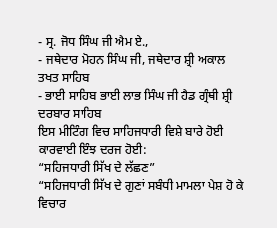- ਸ੍ਰ. ਜੋਧ ਸਿੰਘ ਜੀ ਐਮ ਏ.,
- ਜਥੇਦਾਰ ਮੋਹਨ ਸਿੰਘ ਜੀ, ਜਥੇਦਾਰ ਸ਼੍ਰੀ ਅਕਾਲ ਤਖਤ ਸਾਹਿਬ
- ਭਾਈ ਸਾਹਿਬ ਭਾਈ ਲਾਭ ਸਿੰਘ ਜੀ ਹੈਡ ਗ੍ਰੰਥੀ ਸ਼੍ਰੀ ਦਰਬਾਰ ਸਾਹਿਬ
ਇਸ ਮੀਟਿੰਗ ਵਿਚ ਸਾਹਿਜਧਾਰੀ ਵਿਸ਼ੇ ਬਾਰੇ ਹੋਈ ਕਾਰਵਾਈ ਇੰਝ ਦਰਜ ਹੋਈ:
“ਸਹਿਜਧਾਰੀ ਸਿੱਖ ਦੇ ਲੱਛਣ”
“ਸਹਿਜਧਾਰੀ ਸਿੱਖ ਦੇ ਗੁਣਾਂ ਸਬੰਧੀ ਮਾਮਲਾ ਪੇਸ਼ ਹੋ ਕੇ ਵਿਚਾਰ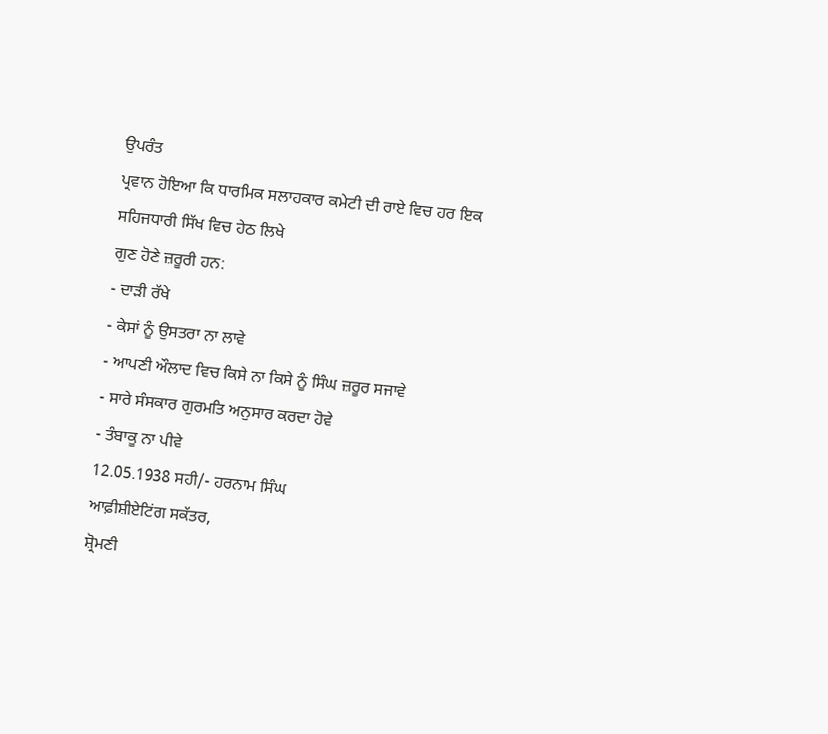ਉਪਰੰਤ
ਪ੍ਰਵਾਨ ਹੋਇਆ ਕਿ ਧਾਰਮਿਕ ਸਲਾਹਕਾਰ ਕਮੇਟੀ ਦੀ ਰਾਏ ਵਿਚ ਹਰ ਇਕ ਸਹਿਜਧਾਰੀ ਸਿੱਖ ਵਿਚ ਹੇਠ ਲਿਖੇ
ਗੁਣ ਹੋਣੇ ਜ਼ਰੂਰੀ ਹਨ:
- ਦਾੜੀ ਰੱਖੇ
- ਕੇਸਾਂ ਨੂੰ ਉਸਤਰਾ ਨਾ ਲਾਵੇ
- ਆਪਣੀ ਔਲਾਦ ਵਿਚ ਕਿਸੇ ਨਾ ਕਿਸੇ ਨੂੰ ਸਿੰਘ ਜ਼ਰੂਰ ਸਜਾਵੇ
- ਸਾਰੇ ਸੰਸਕਾਰ ਗੁਰਮਤਿ ਅਨੁਸਾਰ ਕਰਦਾ ਹੋਵੇ
- ਤੰਬਾਕੂ ਨਾ ਪੀਵੇ
12.05.1938 ਸਹੀ/- ਹਰਨਾਮ ਸਿੰਘ
ਆਫ਼ੀਸ਼ੀਏਟਿਂਗ ਸਕੱਤਰ,
ਸ਼੍ਰੋਮਣੀ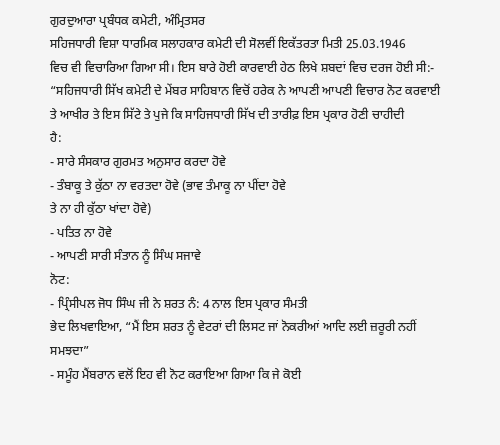ਗੁਰਦੁਆਰਾ ਪ੍ਰਬੰਧਕ ਕਮੇਟੀ, ਅੰਮ੍ਰਿਤਸਰ
ਸਹਿਜਧਾਰੀ ਵਿਸ਼ਾ ਧਾਰਮਿਕ ਸਲਾਹਕਾਰ ਕਮੇਟੀ ਦੀ ਸੋਲਵੀਂ ਇਕੱਤਰਤਾ ਮਿਤੀ 25.03.1946
ਵਿਚ ਵੀ ਵਿਚਾਰਿਆ ਗਿਆ ਸੀ। ਇਸ ਬਾਰੇ ਹੋਈ ਕਾਰਵਾਈ ਹੇਠ ਲਿਖੇ ਸ਼ਬਦਾਂ ਵਿਚ ਦਰਜ ਹੋਈ ਸੀ:-
“ਸਹਿਜਧਾਰੀ ਸਿੱਖ ਕਮੇਟੀ ਦੇ ਮੇਂਬਰ ਸਾਹਿਬਾਨ ਵਿਚੋਂ ਹਰੇਕ ਨੇ ਆਪਣੀ ਆਪਣੀ ਵਿਚਾਰ ਨੋਟ ਕਰਵਾਈ
ਤੇ ਆਖੀਰ ਤੇ ਇਸ ਸਿੱਟੇ ਤੇ ਪੁਜੇ ਕਿ ਸਾਹਿਜਧਾਰੀ ਸਿੱਖ ਦੀ ਤਾਰੀਫ਼ ਇਸ ਪ੍ਰਕਾਰ ਹੋਣੀ ਚਾਹੀਦੀ
ਹੈ:
- ਸਾਰੇ ਸੰਸਕਾਰ ਗੁਰਮਤ ਅਨੁਸਾਰ ਕਰਦਾ ਹੋਵੇ
- ਤੰਬਾਕੂ ਤੇ ਕੁੱਠਾ ਨਾ ਵਰਤਦਾ ਹੋਵੇ (ਭਾਵ ਤੰਮਾਕੂ ਨਾ ਪੀਂਦਾ ਹੋਵੇ
ਤੇ ਨਾ ਹੀ ਕੁੱਠਾ ਖਾਂਦਾ ਹੋਵੇ)
- ਪਤਿਤ ਨਾ ਹੋਵੇ
- ਆਪਣੀ ਸਾਰੀ ਸੰਤਾਨ ਨੂੰ ਸਿੰਘ ਸਜਾਵੇ
ਨੋਟ:
- ਪ੍ਰਿੰਸੀਪਲ ਜੋਧ ਸਿੰਘ ਜੀ ਨੇ ਸ਼ਰਤ ਨੰ: 4 ਨਾਲ ਇਸ ਪ੍ਰਕਾਰ ਸੰਮਤੀ
ਭੇਦ ਲਿਖਵਾਇਆ, “ਮੈਂ ਇਸ ਸ਼ਰਤ ਨੂੰ ਵੇਟਰਾਂ ਦੀ ਲਿਸਟ ਜਾਂ ਨੋਕਰੀਆਂ ਆਦਿ ਲਈ ਜ਼ਰੂਰੀ ਨਹੀਂ
ਸਮਝਦਾ”
- ਸਮੂੰਹ ਮੈਂਬਰਾਨ ਵਲੋਂ ਇਹ ਵੀ ਨੋਟ ਕਰਾਇਆ ਗਿਆ ਕਿ ਜੇ ਕੋਈ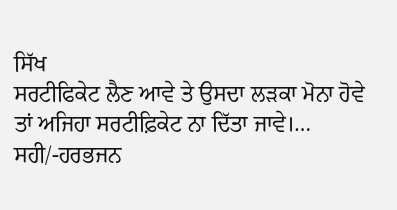ਸਿੱਖ
ਸਰਟੀਫਿਕੇਟ ਲੈਣ ਆਵੇ ਤੇ ਉਸਦਾ ਲੜਕਾ ਮੋਨਾ ਹੋਵੇ ਤਾਂ ਅਜਿਹਾ ਸਰਟੀਫ਼ਿਕੇਟ ਨਾ ਦਿੱਤਾ ਜਾਵੇ।…
ਸਹੀ/-ਹਰਭਜਨ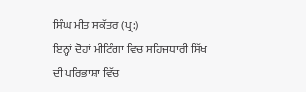ਸਿੰਘ ਮੀਤ ਸਕੱਤਰ (ਪ੍ਰ:)
ਇਨ੍ਹਾਂ ਦੋਹਾਂ ਮੀਟਿੰਗਾ ਵਿਚ ਸਹਿਜਧਾਰੀ ਸਿੱਖ ਦੀ ਪਰਿਭਾਸ਼ਾ ਵਿੱਚ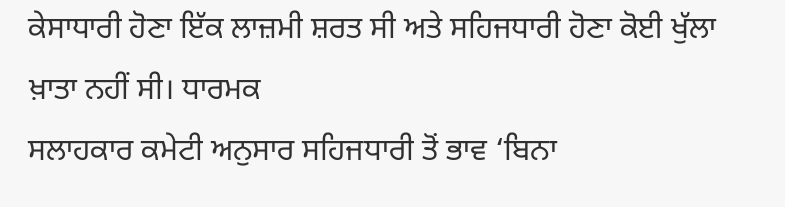ਕੇਸਾਧਾਰੀ ਹੋਣਾ ਇੱਕ ਲਾਜ਼ਮੀ ਸ਼ਰਤ ਸੀ ਅਤੇ ਸਹਿਜਧਾਰੀ ਹੋਣਾ ਕੋਈ ਖੁੱਲਾ ਖ਼ਾਤਾ ਨਹੀਂ ਸੀ। ਧਾਰਮਕ
ਸਲਾਹਕਾਰ ਕਮੇਟੀ ਅਨੁਸਾਰ ਸਹਿਜਧਾਰੀ ਤੋਂ ਭਾਵ ‘ਬਿਨਾ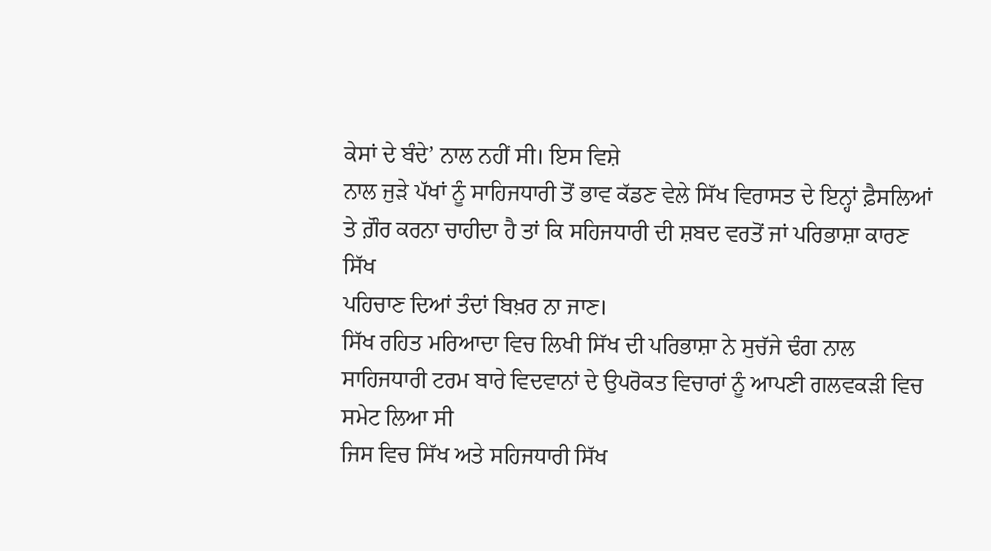ਕੇਸਾਂ ਦੇ ਬੰਦੇ’ ਨਾਲ ਨਹੀਂ ਸੀ। ਇਸ ਵਿਸ਼ੇ
ਨਾਲ ਜੁੜੇ ਪੱਖਾਂ ਨੂੰ ਸਾਹਿਜਧਾਰੀ ਤੋਂ ਭਾਵ ਕੱਡਣ ਵੇਲੇ ਸਿੱਖ ਵਿਰਾਸਤ ਦੇ ਇਨ੍ਹਾਂ ਫ਼ੈਸਲਿਆਂ
ਤੇ ਗ਼ੌਰ ਕਰਨਾ ਚਾਹੀਦਾ ਹੈ ਤਾਂ ਕਿ ਸਹਿਜਧਾਰੀ ਦੀ ਸ਼ਬਦ ਵਰਤੋਂ ਜਾਂ ਪਰਿਭਾਸ਼ਾ ਕਾਰਣ ਸਿੱਖ
ਪਹਿਚਾਣ ਦਿਆਂ ਤੰਦਾਂ ਬਿਖ਼ਰ ਨਾ ਜਾਣ।
ਸਿੱਖ ਰਹਿਤ ਮਰਿਆਦਾ ਵਿਚ ਲਿਖੀ ਸਿੱਖ ਦੀ ਪਰਿਭਾਸ਼ਾ ਨੇ ਸੁਚੱਜੇ ਢੰਗ ਨਾਲ
ਸਾਹਿਜਧਾਰੀ ਟਰਮ ਬਾਰੇ ਵਿਦਵਾਨਾਂ ਦੇ ਉਪਰੋਕਤ ਵਿਚਾਰਾਂ ਨੂੰ ਆਪਣੀ ਗਲਵਕੜੀ ਵਿਚ ਸਮੇਟ ਲਿਆ ਸੀ
ਜਿਸ ਵਿਚ ਸਿੱਖ ਅਤੇ ਸਹਿਜਧਾਰੀ ਸਿੱਖ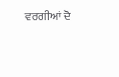ਵਰਗੀਆਂ ਦੋ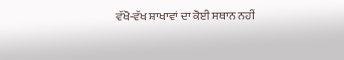ਵੱਖੋ-ਵੱਖ ਸ਼ਾਖਾਵਾਂ ਦਾ ਕੋਈ ਸਥਾਨ ਨਹੀਂ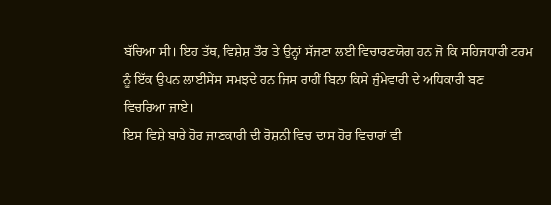ਬੱਚਿਆ ਸੀ। ਇਹ ਤੱਥ, ਵਿਸ਼ੇਸ਼ ਤੌਰ ਤੇ ਉਨ੍ਹਾਂ ਸੱਜਣਾ ਲਈ ਵਿਚਾਰਣਯੋਗ ਹਨ ਜੋ ਕਿ ਸਹਿਜਧਾਰੀ ਟਰਮ
ਨੂੰ ਇੱਕ ਉਪਨ ਲਾਈਸੇਂਸ ਸਮਝਦੇ ਹਨ ਜਿਸ ਰਾਹੀਂ ਬਿਨਾ ਕਿਸੇ ਜੁੰਮੇਵਾਰੀ ਦੇ ਅਧਿਕਾਰੀ ਬਣ
ਵਿਚਰਿਆ ਜਾਏ।
ਇਸ ਵਿਸ਼ੇ ਬਾਰੇ ਹੋਰ ਜਾਣਕਾਰੀ ਦੀ ਰੋਸ਼ਨੀ ਵਿਚ ਦਾਸ ਹੋਰ ਵਿਚਾਰਾਂ ਵੀ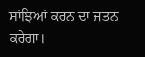ਸਾਂਝਿਆਂ ਕਰਨ ਦਾ ਜਤਨ ਕਰੇਗਾ।